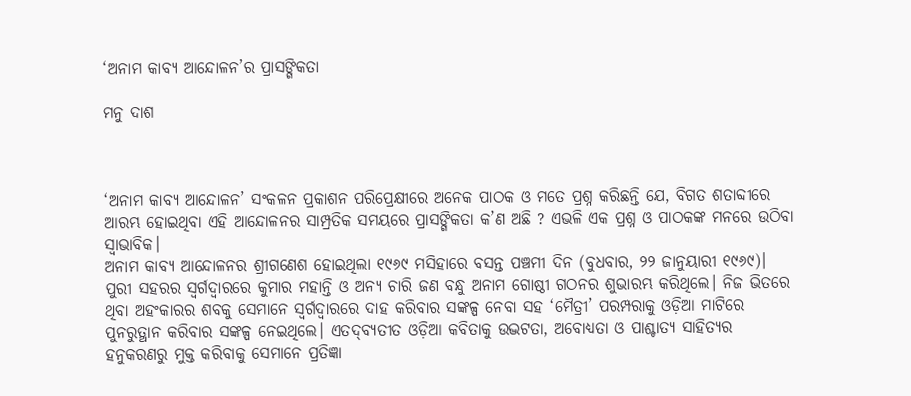‘ଅନାମ କାବ୍ୟ ଆନ୍ଦୋଳନ’ର ପ୍ରାସଙ୍ଗିକତା

ମନୁ ଦାଶ



‘ଅନାମ କାବ୍ୟ ଆନ୍ଦୋଳନ’ ସଂକଳନ ପ୍ରକାଶନ ପରିପ୍ରେକ୍ଷୀରେ ଅନେକ ପାଠକ ଓ ମତେ ପ୍ରଶ୍ନ କରିଛନ୍ତି ଯେ, ବିଗତ ଶତାବ୍ଦୀରେ ଆରମ୍ଭ ହୋଇଥିବା ଏହି ଆନ୍ଦୋଳନର ସାମ୍ପ୍ରତିକ ସମୟରେ ପ୍ରାସଙ୍ଗିକତା କ’ଣ ଅଛି ? ଏଭଳି ଏକ ପ୍ରଶ୍ନ ଓ ପାଠକଙ୍କ ମନରେ ଉଠିବା ସ୍ବାଭାବିକ।
ଅନାମ କାବ୍ୟ ଆନ୍ଦୋଳନର ଶ୍ରୀଗଣେଶ ହୋଇଥିଲା ୧୯୬୯ ମସିହାରେ ବସନ୍ତ ପଞ୍ଚମୀ ଦିନ (ବୁଧବାର, ୨୨ ଜାନୁୟାରୀ ୧୯୬୯)। ପୁରୀ ସହରର ସ୍ବର୍ଗଦ୍ୱାରରେ କୁମାର ମହାନ୍ତି ଓ ଅନ୍ୟ ଚାରି ଜଣ ବନ୍ଧୁ ଅନାମ ଗୋଷ୍ଠୀ ଗଠନର ଶୁଭାରମ୍ଭ କରିଥିଲେ। ନିଜ ଭିତରେ ଥିବା ଅହଂକାରର ଶବକୁ ସେମାନେ ସ୍ବର୍ଗଦ୍ୱାରରେ ଦାହ କରିବାର ସଙ୍କଳ୍ପ ନେବା ସହ ‘ମୈତ୍ରୀ’ ପରମ୍ପରାକୁ ଓଡ଼ିଆ ମାଟିରେ ପୁନରୁତ୍ଥାନ କରିବାର ସଙ୍କଳ୍ପ ନେଇଥିଲେ। ଏତଦ୍‌ବ୍ୟତୀତ ଓଡ଼ିଆ କବିତାକୁ ଉଦ୍ଭଟତା, ଅବୋଧ୍ୟତା ଓ ପାଶ୍ଚାତ୍ୟ ସାହିତ୍ୟର ହନୁକରଣରୁ ମୁକ୍ତ କରିବାକୁ ସେମାନେ ପ୍ରତିଜ୍ଞା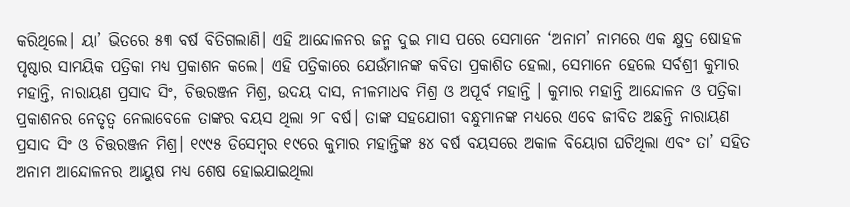କରିଥିଲେ। ୟା’ ଭିତରେ ୫୩ ବର୍ଷ ବିତିଗଲାଣି। ଏହି ଆନ୍ଦୋଳନର ଜନ୍ମ ଦୁଇ ମାସ ପରେ ସେମାନେ ‘ଅନାମ’ ନାମରେ ଏକ କ୍ଷୁଦ୍ର ଷୋହଳ ପୃଷ୍ଠାର ସାମୟିକ ପତ୍ରିକା ମଧ୍ୟ ପ୍ରକାଶନ କଲେ। ଏହି ପତ୍ରିକାରେ ଯେଉଁମାନଙ୍କ କବିତା ପ୍ରକାଶିତ ହେଲା, ସେମାନେ ହେଲେ ସର୍ବଶ୍ରୀ କୁମାର ମହାନ୍ତି, ନାରାୟଣ ପ୍ରସାଦ ସିଂ, ଚିତ୍ତରଞ୍ଜନ ମିଶ୍ର, ଉଦୟ ଦାସ, ନୀଳମାଧବ ମିଶ୍ର ଓ ଅପୂର୍ବ ମହାନ୍ତି । କୁମାର ମହାନ୍ତି ଆନ୍ଦୋଳନ ଓ ପତ୍ରିକା ପ୍ରକାଶନର ନେତୃତ୍ୱ ନେଲାବେଳେ ତାଙ୍କର ବୟସ ଥିଲା ୨୮ ବର୍ଷ। ତାଙ୍କ ସହଯୋଗୀ ବନ୍ଧୁମାନଙ୍କ ମଧ୍ୟରେ ଏବେ ଜୀବିତ ଅଛନ୍ତି ନାରାୟଣ ପ୍ରସାଦ ସିଂ ଓ ଚିତ୍ତରଞ୍ଜନ ମିଶ୍ର। ୧୯୯୫ ଡିସେମ୍ବର ୧୯ରେ କୁମାର ମହାନ୍ତିଙ୍କ ୫୪ ବର୍ଷ ବୟସରେ ଅକାଳ ବିୟୋଗ ଘଟିଥିଲା ଏବଂ ତା’ ସହିତ ଅନାମ ଆନ୍ଦୋଳନର ଆୟୁଷ ମଧ୍ୟ ଶେଷ ହୋଇଯାଇଥିଲା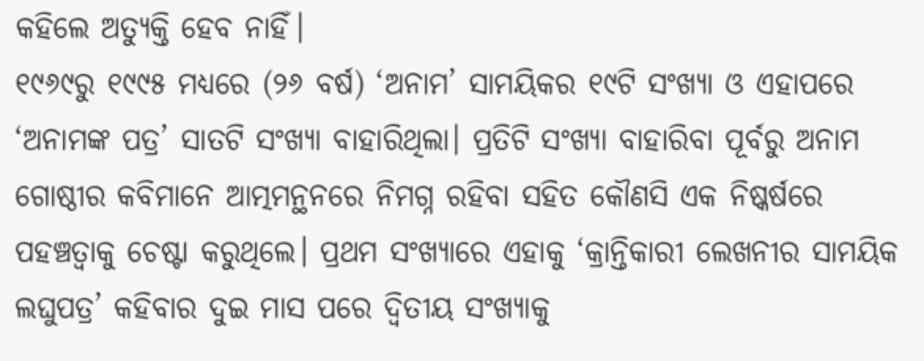କହିଲେ ଅତ୍ୟୁକ୍ତି ହେବ ନାହିଁ।
୧୯୬୯ରୁ ୧୯୯୫ ମଧ୍ୟରେ (୨୬ ବର୍ଷ) ‘ଅନାମ’ ସାମୟିକର ୧୯ଟି ସଂଖ୍ୟା ଓ ଏହାପରେ ‘ଅନାମଙ୍କ ପତ୍ର’ ସାତଟି ସଂଖ୍ୟା ବାହାରିଥିଲା। ପ୍ରତିଟି ସଂଖ୍ୟା ବାହାରିବା ପୂର୍ବରୁ ଅନାମ ଗୋଷ୍ଠୀର କବିମାନେ ଆତ୍ମମନ୍ଥନରେ ନିମଗ୍ନ ରହିବା ସହିତ କୌଣସି ଏକ ନିଷ୍କର୍ଷରେ ପହଞ୍ଚତ୍ବାକୁ ଚେଷ୍ଟା କରୁଥିଲେ। ପ୍ରଥମ ସଂଖ୍ୟାରେ ଏହାକୁ ‘କ୍ରାନ୍ତିକାରୀ ଲେଖନୀର ସାମୟିକ ଲଘୁପତ୍ର’ କହିବାର ଦୁଇ ମାସ ପରେ ଦ୍ୱିତୀୟ ସଂଖ୍ୟାକୁ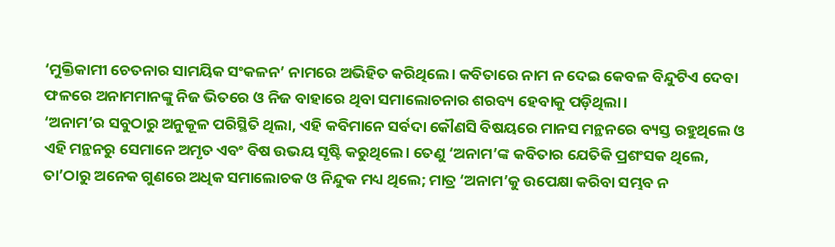‘ମୁକ୍ତିକାମୀ ଚେତନାର ସାମୟିକ ସଂକଳନ’ ନାମରେ ଅଭିହିତ କରିଥିଲେ। କବିତାରେ ନାମ ନ ଦେଇ କେବଳ ବିନ୍ଦୁଟିଏ ଦେବା ଫଳରେ ଅନାମମାନଙ୍କୁ ନିଜ ଭିତରେ ଓ ନିଜ ବାହାରେ ଥିବା ସମାଲୋଚନାର ଶରବ୍ୟ ହେବାକୁ ପଡ଼ିଥିଲା।
‘ଅନାମ’ର ସବୁଠାରୁ ଅନୁକୂଳ ପରିସ୍ଥିତି ଥିଲା, ଏହି କବିମାନେ ସର୍ବଦା କୌଣସି ବିଷୟରେ ମାନସ ମନ୍ଥନରେ ବ୍ୟସ୍ତ ରହୁଥିଲେ ଓ ଏହି ମନ୍ଥନରୁ ସେମାନେ ଅମୃତ ଏବଂ ବିଷ ଉଭୟ ସୃଷ୍ଟି କରୁଥିଲେ। ତେଣୁ ‘ଅନାମ’ଙ୍କ କବିତାର ଯେତିକି ପ୍ରଶଂସକ ଥିଲେ, ତା’ଠାରୁ ଅନେକ ଗୁଣରେ ଅଧିକ ସମାଲୋଚକ ଓ ନିନ୍ଦୁକ ମଧ୍ୟ ଥିଲେ; ମାତ୍ର ‘ଅନାମ’କୁ ଉପେକ୍ଷା କରିବା ସମ୍ଭବ ନ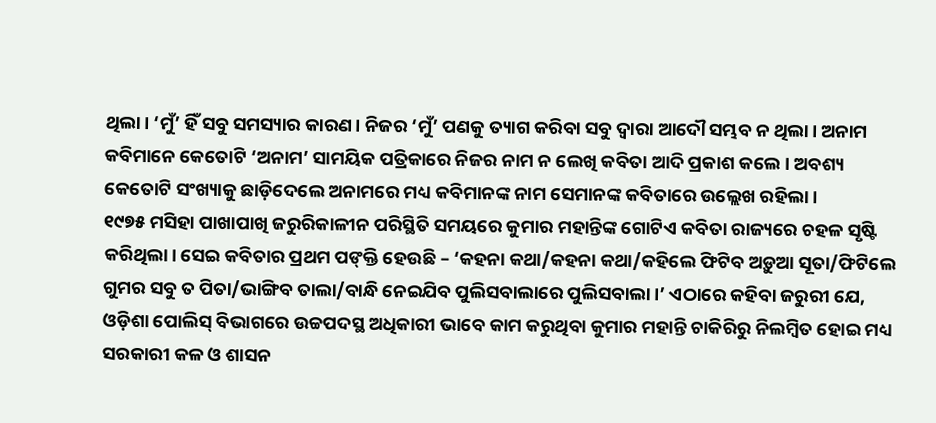ଥିଲା। ‘ମୁଁ’ ହିଁ ସବୁ ସମସ୍ୟାର କାରଣ। ନିଜର ‘ମୁଁ’ ପଣକୁ ତ୍ୟାଗ କରିବା ସବୁ ଦ୍ୱାରା ଆଦୌ ସମ୍ଭବ ନ ଥିଲା। ଅନାମ କବିମାନେ କେତୋଟି ‘ଅନାମ’ ସାମୟିକ ପତ୍ରିକାରେ ନିଜର ନାମ ନ ଲେଖି କବିତା ଆଦି ପ୍ରକାଶ କଲେ । ଅବଶ୍ୟ କେତୋଟି ସଂଖ୍ୟାକୁ ଛାଡ଼ିଦେଲେ ଅନାମରେ ମଧ୍ୟ କବିମାନଙ୍କ ନାମ ସେମାନଙ୍କ କବିତାରେ ଉଲ୍ଲେଖ ରହିଲା।
୧୯୭୫ ମସିହା ପାଖାପାଖି ଜରୁରିକାଳୀନ ପରିସ୍ଥିତି ସମୟରେ କୁମାର ମହାନ୍ତିଙ୍କ ଗୋଟିଏ କବିତା ରାଜ୍ୟରେ ଚହଳ ସୃଷ୍ଟି କରିଥିଲା। ସେଇ କବିତାର ପ୍ରଥମ ପଙ୍‌କ୍ତି ହେଉଛି – ‘କହନା କଥା/କହନା କଥା/କହିଲେ ଫିଟିବ ଅଡ଼ୁଆ ସୂତା/ଫିଟିଲେ ଗୁମର ସବୁ ତ ପିତା/ଭାଙ୍ଗିବ ତାଲା/ବାନ୍ଧି ନେଇଯିବ ପୁଲିସବାଲାରେ ପୁଲିସବାଲା।’ ଏଠାରେ କହିବା ଜରୁରୀ ଯେ, ଓଡ଼ିଶା ପୋଲିସ୍‌ ବିଭାଗରେ ଉଚ୍ଚପଦସ୍ଥ ଅଧିକାରୀ ଭାବେ କାମ କରୁଥିବା କୁମାର ମହାନ୍ତି ଚାକିରିରୁ ନିଲମ୍ବିତ ହୋଇ ମଧ୍ୟ ସରକାରୀ କଳ ଓ ଶାସନ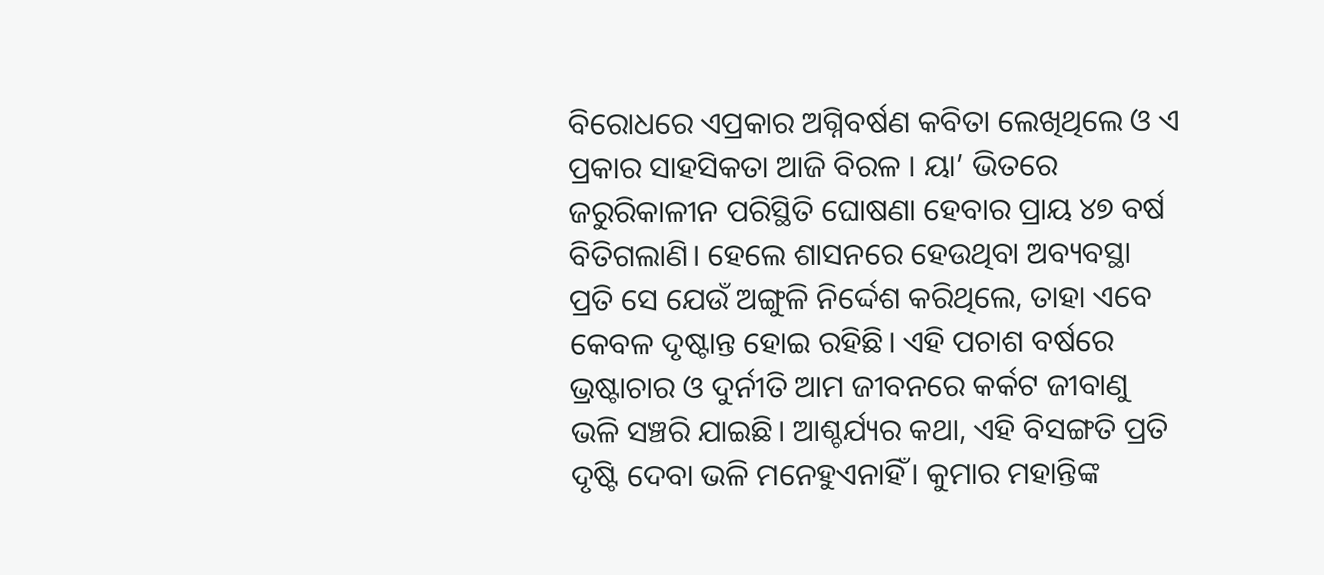ବିରୋଧରେ ଏପ୍ରକାର ଅଗ୍ନିବର୍ଷଣ କବିତା ଲେଖିଥିଲେ ଓ ଏ ପ୍ରକାର ସାହସିକତା ଆଜି ବିରଳ । ୟା’ ଭିତରେ ଜରୁରିକାଳୀନ ପରିସ୍ଥିତି ଘୋଷଣା ହେବାର ପ୍ରାୟ ୪୭ ବର୍ଷ ବିତିଗଲାଣି। ହେଲେ ଶାସନରେ ହେଉଥିବା ଅବ୍ୟବସ୍ଥା ପ୍ରତି ସେ ଯେଉଁ ଅଙ୍ଗୁଳି ନିର୍ଦ୍ଦେଶ କରିଥିଲେ, ତାହା ଏବେ କେବଳ ଦୃଷ୍ଟାନ୍ତ ହୋଇ ରହିଛି। ଏହି ପଚାଶ ବର୍ଷରେ ଭ୍ରଷ୍ଟାଚାର ଓ ଦୁର୍ନୀତି ଆମ ଜୀବନରେ କର୍କଟ ଜୀବାଣୁ ଭଳି ସଞ୍ଚରି ଯାଇଛି। ଆଶ୍ଚର୍ଯ୍ୟର କଥା, ଏହି ବିସଙ୍ଗତି ପ୍ରତି ଦୃଷ୍ଟି ଦେବା ଭଳି ମନେହୁଏନାହିଁ। କୁମାର ମହାନ୍ତିଙ୍କ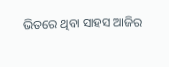ଭିତରେ ଥିବା ସାହସ ଆଜିର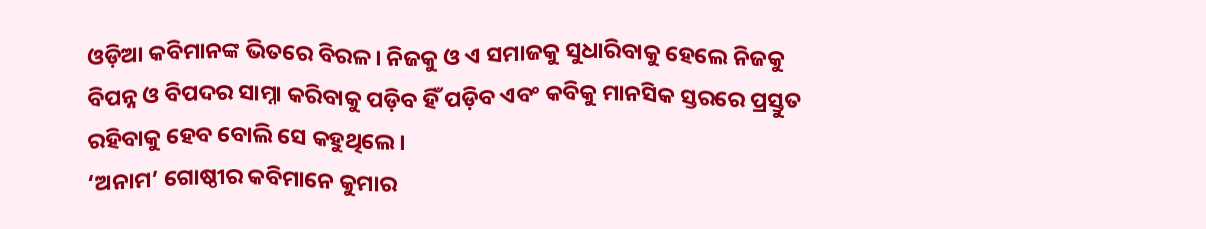ଓଡ଼ିଆ କବିମାନଙ୍କ ଭିତରେ ବିରଳ। ନିଜକୁ ଓ ଏ ସମାଜକୁ ସୁଧାରିବାକୁ ହେଲେ ନିଜକୁ ବିପନ୍ନ ଓ ବିପଦର ସାମ୍ନା କରିବାକୁ ପଡ଼ିବ ହିଁ ପଡ଼ିବ ଏବଂ କବିକୁ ମାନସିକ ସ୍ତରରେ ପ୍ରସ୍ତୁତ ରହିବାକୁ ହେବ ବୋଲି ସେ କହୁଥିଲେ।
‘ଅନାମ’ ଗୋଷ୍ଠୀର କବିମାନେ କୁମାର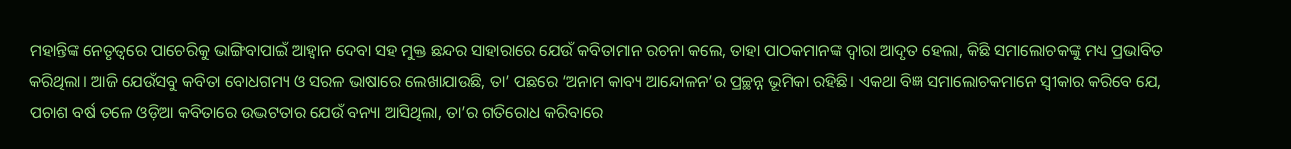ମହାନ୍ତିଙ୍କ ନେତୃତ୍ୱରେ ପାଚେରିକୁ ଭାଙ୍ଗିବାପାଇଁ ଆହ୍ବାନ ଦେବା ସହ ମୁକ୍ତ ଛନ୍ଦର ସାହାରାରେ ଯେଉଁ କବିତାମାନ ରଚନା କଲେ, ତାହା ପାଠକମାନଙ୍କ ଦ୍ୱାରା ଆଦୃତ ହେଲା, କିଛି ସମାଲୋଚକଙ୍କୁ ମଧ୍ୟ ପ୍ରଭାବିତ କରିଥିଲା। ଆଜି ଯେଉଁସବୁ କବିତା ବୋଧଗମ୍ୟ ଓ ସରଳ ଭାଷାରେ ଲେଖାଯାଉଛି, ତା’ ପଛରେ ‘ଅନାମ କାବ୍ୟ ଆନ୍ଦୋଳନ’ର ପ୍ରଚ୍ଛନ୍ନ ଭୂମିକା ରହିଛି। ଏକଥା ବିଜ୍ଞ ସମାଲୋଚକମାନେ ସ୍ବୀକାର କରିବେ ଯେ, ପଚାଶ ବର୍ଷ ତଳେ ଓଡ଼ିଆ କବିତାରେ ଉଦ୍ଭଟତାର ଯେଉଁ ବନ୍ୟା ଆସିଥିଲା, ତା’ର ଗତିରୋଧ କରିବାରେ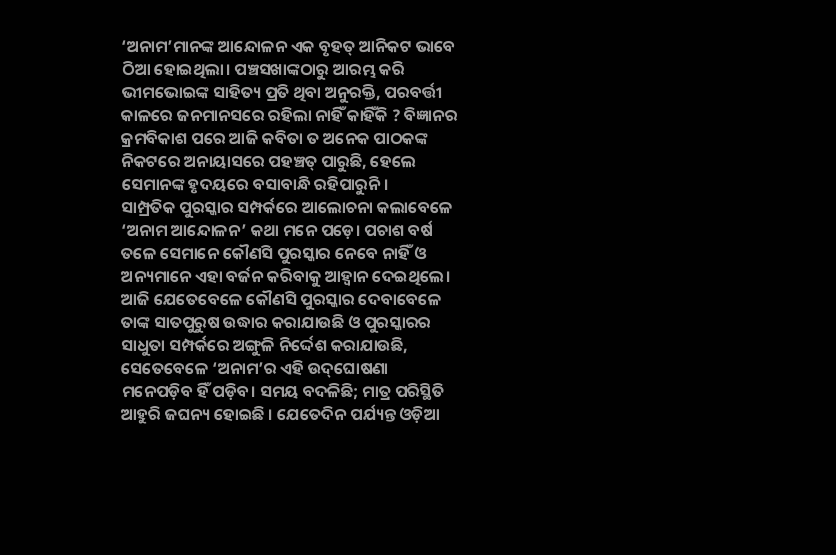‘ଅନାମ’ମାନଙ୍କ ଆନ୍ଦୋଳନ ଏକ ବୃହତ୍‌ ଆନିକଟ ଭାବେ ଠିଆ ହୋଇଥିଲା। ପଞ୍ଚସଖାଙ୍କଠାରୁ ଆରମ୍ଭ କରି ଭୀମଭୋଇଙ୍କ ସାହିତ୍ୟ ପ୍ରତି ଥିବା ଅନୁରକ୍ତି, ପରବର୍ତ୍ତୀ କାଳରେ ଜନମାନସରେ ରହିଲା ନାହିଁ କାହିଁକି ? ବିଜ୍ଞାନର କ୍ରମବିକାଶ ପରେ ଆଜି କବିତା ତ ଅନେକ ପାଠକଙ୍କ ନିକଟରେ ଅନାୟାସରେ ପହଞ୍ଚତ୍ ପାରୁଛି, ହେଲେ ସେମାନଙ୍କ ହୃଦୟରେ ବସାବାନ୍ଧି ରହିପାରୁନି।
ସାମ୍ପ୍ରତିକ ପୁରସ୍କାର ସମ୍ପର୍କରେ ଆଲୋଚନା କଲାବେଳେ ‘ଅନାମ ଆନ୍ଦୋଳନ’ କଥା ମନେ ପଡ଼େ। ପଚାଶ ବର୍ଷ ତଳେ ସେମାନେ କୌଣସି ପୁରସ୍କାର ନେବେ ନାହିଁ ଓ ଅନ୍ୟମାନେ ଏହା ବର୍ଜନ କରିବାକୁ ଆହ୍ବାନ ଦେଇଥିଲେ। ଆଜି ଯେତେବେଳେ କୌଣସି ପୁରସ୍କାର ଦେବାବେଳେ ତାଙ୍କ ସାତପୁରୁଷ ଉଦ୍ଧାର କରାଯାଉଛି ଓ ପୁରସ୍କାରର ସାଧୁତା ସମ୍ପର୍କରେ ଅଙ୍ଗୁଳି ନିର୍ଦ୍ଦେଶ କରାଯାଉଛି, ସେତେବେଳେ ‘ଅନାମ’ର ଏହି ଉଦ୍‌ଘୋଷଣା ମନେପଡ଼ିବ ହିଁ ପଡ଼ିବ। ସମୟ ବଦଳିଛି; ମାତ୍ର ପରିସ୍ଥିତି ଆହୁରି ଜଘନ୍ୟ ହୋଇଛି । ଯେତେଦିନ ପର୍ଯ୍ୟନ୍ତ ଓଡ଼ିଆ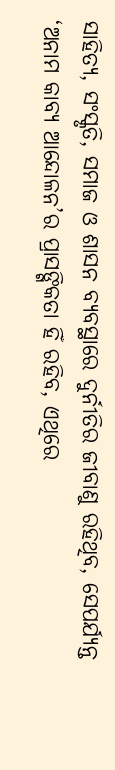ସାହିତ୍ୟ, ସଂସ୍କୃତି, ସମାଜ ଓ ଶାସନ ବ୍ୟବସ୍ଥାରେ ଦୁର୍ନୀତିର ଜୀବାଣୁ ରହିଥିବ, ସେପର୍ଯ୍ୟନ୍ତ ‘ଅନାମ କାବ୍ୟ ଆନ୍ଦୋଳନ’ର ପ୍ରାସଙ୍ଗିକତା ହିଁ ରହିବ, ଏଥିରେ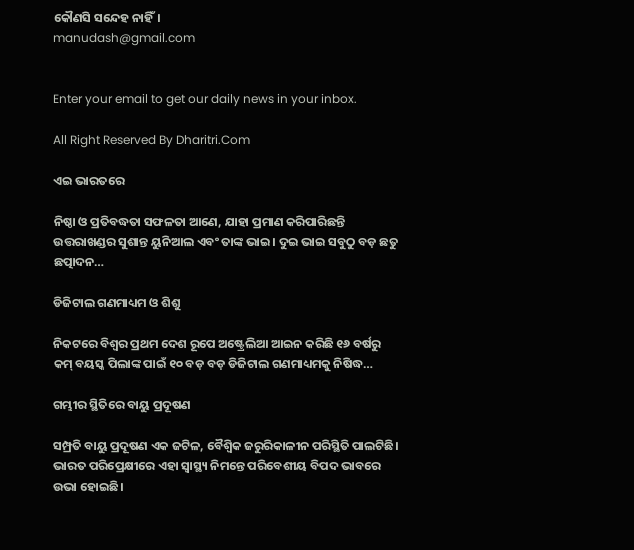କୌଣସି ସନ୍ଦେହ ନାହିଁ।
manudash@gmail.com


Enter your email to get our daily news in your inbox.

All Right Reserved By Dharitri.Com

ଏଇ ଭାରତରେ

ନିଷ୍ଠା ଓ ପ୍ରତିବଦ୍ଧତା ସଫଳତା ଆଣେ, ଯାହା ପ୍ରମାଣ କରିପାରିଛନ୍ତି ଉତ୍ତରାଖଣ୍ଡର ସୁଶାନ୍ତ ୟୁନିଆଲ ଏବଂ ତାଙ୍କ ଭାଇ। ଦୁଇ ଭାଇ ସବୁଠୁ ବଡ଼ ଛତୁ ଛତ୍ପାଦନ…

ଡିଜିଟାଲ ଗଣମାଧ୍ୟମ ଓ ଶିଶୁ

ନିକଟରେ ବିଶ୍ୱର ପ୍ରଥମ ଦେଶ ରୂପେ ଅଷ୍ଟ୍ରେଲିଆ ଆଇନ କରିଛି ୧୬ ବର୍ଷରୁ କମ୍‌ ବୟସ୍କ ପିଲାଙ୍କ ପାଇଁ ୧୦ ବଡ଼ ବଡ଼ ଡିଜିଟାଲ ଗଣମାଧ୍ୟମକୁ ନିଷିଦ୍ଧ…

ଗମ୍ଭୀର ସ୍ଥିତିରେ ବାୟୁ ପ୍ରଦୂଷଣ

ସମ୍ପ୍ରତି ବାୟୁ ପ୍ରଦୂଷଣ ଏକ ଜଟିଳ, ବୈଶ୍ୱିକ ଜରୁରିକାଳୀନ ପରିସ୍ଥିତି ପାଲଟିଛି। ଭାରତ ପରିପ୍ରେକ୍ଷୀରେ ଏହା ସ୍ବାସ୍ଥ୍ୟ ନିମନ୍ତେ ପରିବେଶୀୟ ବିପଦ ଭାବରେ ଉଭା ହୋଇଛି।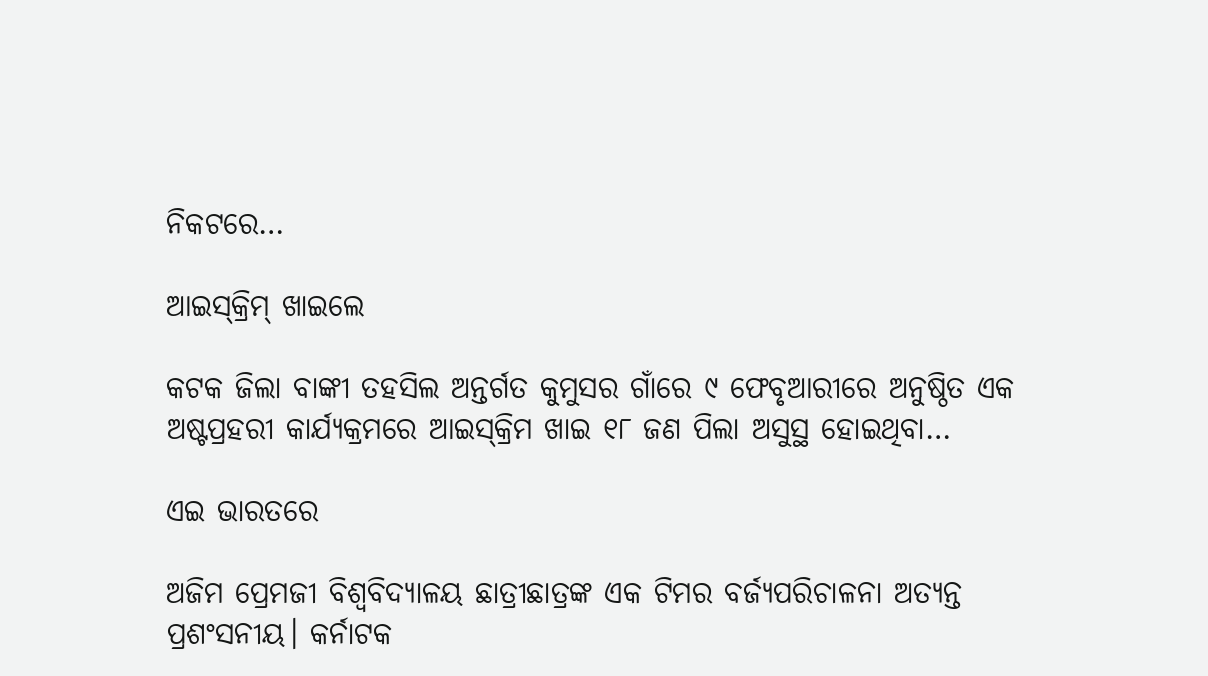ନିକଟରେ…

ଆଇସ୍‌କ୍ରିମ୍‌ ଖାଇଲେ

କଟକ ଜିଲା ବାଙ୍କୀ ତହସିଲ ଅନ୍ତର୍ଗତ କୁମୁସର ଗାଁରେ ୯ ଫେବୃଆରୀରେ ଅନୁଷ୍ଠିତ ଏକ ଅଷ୍ଟପ୍ରହରୀ କାର୍ଯ୍ୟକ୍ରମରେ ଆଇସ୍‌କ୍ରିମ ଖାଇ ୧୮ ଜଣ ପିଲା ଅସୁସ୍ଥ ହୋଇଥିବା…

ଏଇ ଭାରତରେ

ଅଜିମ ପ୍ରେମଜୀ ବିଶ୍ୱବିଦ୍ୟାଳୟ ଛାତ୍ରୀଛାତ୍ରଙ୍କ ଏକ ଟିମର ବର୍ଜ୍ୟପରିଚାଳନା ଅତ୍ୟନ୍ତ ପ୍ରଶଂସନୀୟ। କର୍ନାଟକ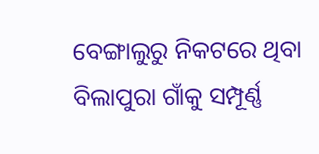ବେଙ୍ଗାଲୁରୁ ନିକଟରେ ଥିବା ବିଲାପୁରା ଗାଁକୁ ସମ୍ପୂର୍ଣ୍ଣ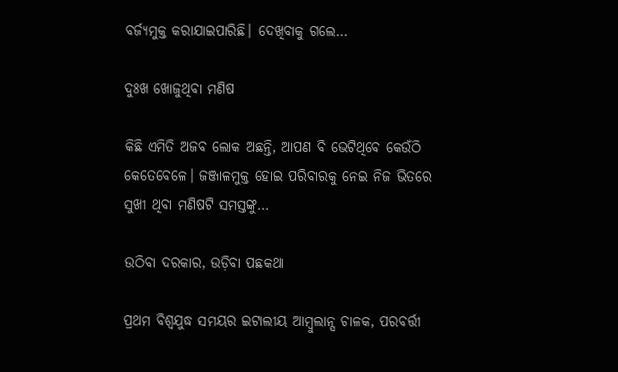ବର୍ଜ୍ୟମୁକ୍ତ କରାଯାଇପାରିଛି। ଦେଖିବାକୁ ଗଲେ…

ଦୁଃଖ ଖୋଜୁଥିବା ମଣିଷ

କିଛି ଏମିତି ଅଜବ ଲୋକ ଅଛନ୍ତି, ଆପଣ ବି ଭେଟିଥିବେ କେଉଁଠି କେତେବେଳେ। ଜଞ୍ଜାଳମୁକ୍ତ ହୋଇ ପରିବାରକୁ ନେଇ ନିଜ ଭିତରେ ସୁଖୀ ଥିବା ମଣିଷଟି ସମସ୍ତଙ୍କୁ…

ଉଠିବା ଦରକାର, ଉଡ଼ିବା ପଛକଥା

ପ୍ରଥମ ବିଶ୍ୱଯୁଦ୍ଧ ସମୟର ଇଟାଲୀୟ ଆମ୍ବୁଲାନ୍ସ ଚାଳକ, ପରବର୍ତ୍ତୀ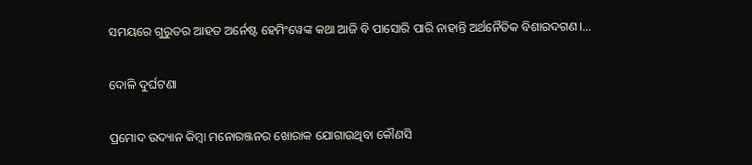ସମୟରେ ଗୁରୁତର ଆହତ ଅର୍ନେଷ୍ଟ ହେମିଂୱେଙ୍କ କଥା ଆଜି ବି ପାସୋରି ପାରି ନାହାନ୍ତି ଅର୍ଥନୈତିକ ବିଶାରଦଗଣ।…

ଦୋଳି ଦୁର୍ଘଟଣା

ପ୍ରମୋଦ ଉଦ୍ୟାନ କିମ୍ବା ମନୋରଞ୍ଜନର ଖୋରାକ ଯୋଗାଉଥିବା କୌଣସି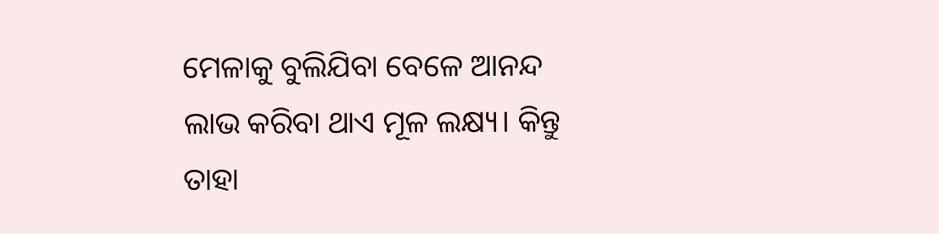ମେଳାକୁ ବୁଲିଯିବା ବେଳେ ଆନନ୍ଦ ଲାଭ କରିବା ଥାଏ ମୂଳ ଲକ୍ଷ୍ୟ। କିନ୍ତୁ ତାହା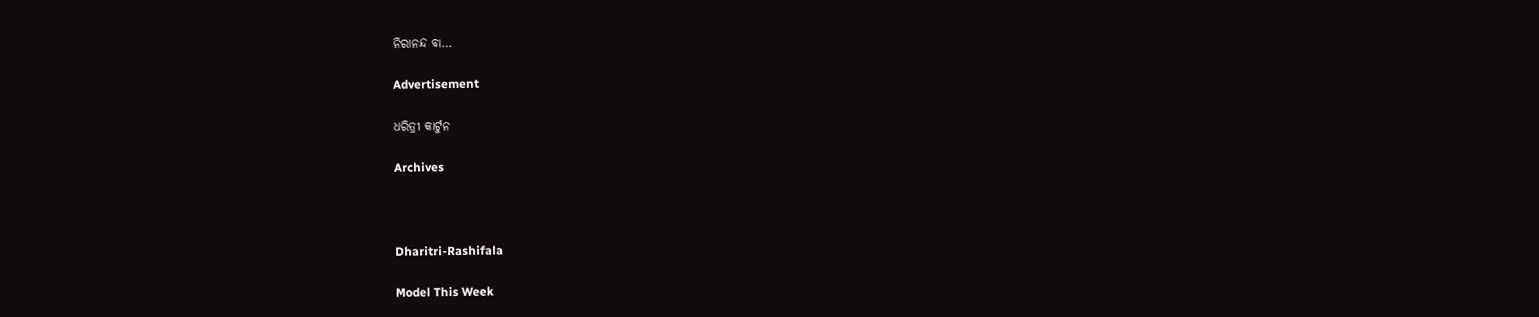ନିରାନନ୍ଦ ବା…

Advertisement

ଧରିତ୍ରୀ କାର୍ଟୁନ

Archives



Dharitri-Rashifala

Model This Week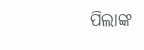ପିଲାଙ୍କ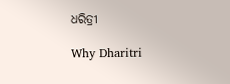ଧରିତ୍ରୀ

Why Dharitri